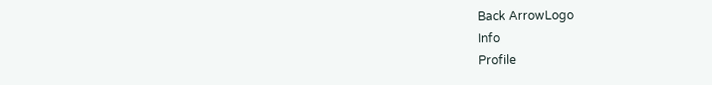Back ArrowLogo
Info
Profile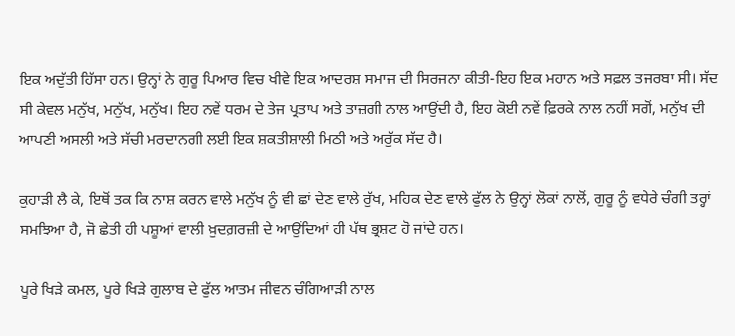ਇਕ ਅਦੁੱਤੀ ਹਿੱਸਾ ਹਨ। ਉਨ੍ਹਾਂ ਨੇ ਗੁਰੂ ਪਿਆਰ ਵਿਚ ਖੀਵੇ ਇਕ ਆਦਰਸ਼ ਸਮਾਜ ਦੀ ਸਿਰਜਨਾ ਕੀਤੀ-ਇਹ ਇਕ ਮਹਾਨ ਅਤੇ ਸਫ਼ਲ ਤਜਰਬਾ ਸੀ। ਸੱਦ ਸੀ ਕੇਵਲ ਮਨੁੱਖ, ਮਨੁੱਖ, ਮਨੁੱਖ। ਇਹ ਨਵੇਂ ਧਰਮ ਦੇ ਤੇਜ ਪ੍ਰਤਾਪ ਅਤੇ ਤਾਜ਼ਗੀ ਨਾਲ ਆਉਂਦੀ ਹੈ, ਇਹ ਕੋਈ ਨਵੇਂ ਫ਼ਿਰਕੇ ਨਾਲ ਨਹੀਂ ਸਗੋਂ, ਮਨੁੱਖ ਦੀ ਆਪਣੀ ਅਸਲੀ ਅਤੇ ਸੱਚੀ ਮਰਦਾਨਗੀ ਲਈ ਇਕ ਸ਼ਕਤੀਸ਼ਾਲੀ ਮਿਠੀ ਅਤੇ ਅਰੁੱਕ ਸੱਦ ਹੈ।

ਕੁਹਾੜੀ ਲੈ ਕੇ, ਇਥੋਂ ਤਕ ਕਿ ਨਾਸ਼ ਕਰਨ ਵਾਲੇ ਮਨੁੱਖ ਨੂੰ ਵੀ ਛਾਂ ਦੇਣ ਵਾਲੇ ਰੁੱਖ, ਮਹਿਕ ਦੇਣ ਵਾਲੇ ਫੁੱਲ ਨੇ ਉਨ੍ਹਾਂ ਲੋਕਾਂ ਨਾਲੋਂ, ਗੁਰੂ ਨੂੰ ਵਧੇਰੇ ਚੰਗੀ ਤਰ੍ਹਾਂ ਸਮਝਿਆ ਹੈ, ਜੋ ਛੇਤੀ ਹੀ ਪਸ਼ੂਆਂ ਵਾਲੀ ਖ਼ੁਦਗ਼ਰਜ਼ੀ ਦੇ ਆਉਂਦਿਆਂ ਹੀ ਪੱਥ ਭ੍ਰਸ਼ਟ ਹੋ ਜਾਂਦੇ ਹਨ।

ਪੂਰੇ ਖਿੜੇ ਕਮਲ, ਪੂਰੇ ਖਿੜੇ ਗੁਲਾਬ ਦੇ ਫੁੱਲ ਆਤਮ ਜੀਵਨ ਚੰਗਿਆੜੀ ਨਾਲ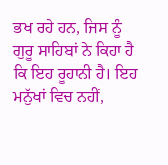ਭਖ ਰਹੇ ਹਨ, ਜਿਸ ਨੂੰ ਗੁਰੂ ਸਾਹਿਬਾਂ ਨੇ ਕਿਹਾ ਹੈ ਕਿ ਇਹ ਰੂਹਾਨੀ ਹੈ। ਇਹ ਮਨੁੱਖਾਂ ਵਿਚ ਨਹੀਂ,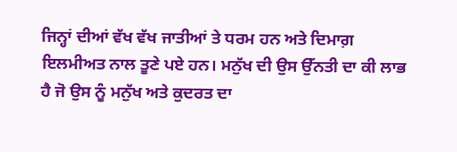ਜਿਨ੍ਹਾਂ ਦੀਆਂ ਵੱਖ ਵੱਖ ਜਾਤੀਆਂ ਤੇ ਧਰਮ ਹਨ ਅਤੇ ਦਿਮਾਗ਼ ਇਲਮੀਅਤ ਨਾਲ ਤੂਣੇ ਪਏ ਹਨ। ਮਨੁੱਖ ਦੀ ਉਸ ਉੱਨਤੀ ਦਾ ਕੀ ਲਾਭ ਹੈ ਜੋ ਉਸ ਨੂੰ ਮਨੁੱਖ ਅਤੇ ਕੁਦਰਤ ਦਾ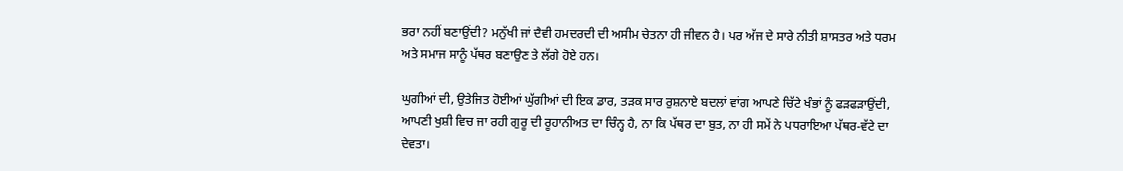ਭਰਾ ਨਹੀਂ ਬਣਾਉਂਦੀ? ਮਨੁੱਖੀ ਜਾਂ ਦੈਵੀ ਹਮਦਰਦੀ ਦੀ ਅਸੀਮ ਚੇਤਨਾ ਹੀ ਜੀਵਨ ਹੈ। ਪਰ ਅੱਜ ਦੇ ਸਾਰੇ ਨੀਤੀ ਸ਼ਾਸਤਰ ਅਤੇ ਧਰਮ ਅਤੇ ਸਮਾਜ ਸਾਨੂੰ ਪੱਥਰ ਬਣਾਉਣ ਤੇ ਲੱਗੇ ਹੋਏ ਹਨ।

ਘੁਗੀਆਂ ਦੀ, ਉਤੇਜਿਤ ਹੋਈਆਂ ਘੁੱਗੀਆਂ ਦੀ ਇਕ ਡਾਰ, ਤੜਕ ਸਾਰ ਰੁਸ਼ਨਾਏ ਬਦਲਾਂ ਵਾਂਗ ਆਪਣੇ ਚਿੱਟੇ ਖੰਭਾਂ ਨੂੰ ਫੜਫੜਾਉਂਦੀ, ਆਪਣੀ ਖੁਸ਼ੀ ਵਿਚ ਜਾ ਰਹੀ ਗੁਰੂ ਦੀ ਰੂਹਾਨੀਅਤ ਦਾ ਚਿੰਨ੍ਹ ਹੈ, ਨਾ ਕਿ ਪੱਥਰ ਦਾ ਬੁਤ, ਨਾ ਹੀ ਸਮੇਂ ਨੇ ਪਧਰਾਇਆ ਪੱਥਰ-ਵੱਟੇ ਦਾ ਦੇਵਤਾ।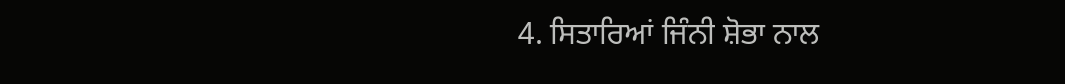4. ਸਿਤਾਰਿਆਂ ਜਿੰਨੀ ਸ਼ੋਭਾ ਨਾਲ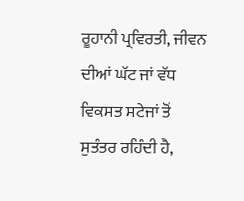ਰੂਹਾਨੀ ਪ੍ਰਵਿਰਤੀ, ਜੀਵਨ ਦੀਆਂ ਘੱਟ ਜਾਂ ਵੱਧ ਵਿਕਸਤ ਸਟੇਜਾਂ ਤੋਂ ਸੁਤੰਤਰ ਰਹਿੰਦੀ ਹੈ,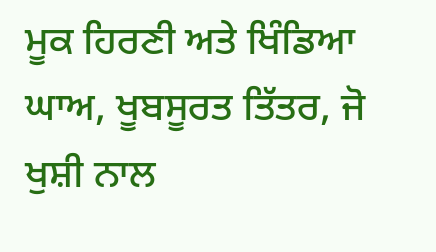ਮੂਕ ਹਿਰਣੀ ਅਤੇ ਖਿੰਡਿਆ ਘਾਅ, ਖੂਬਸੂਰਤ ਤਿੱਤਰ, ਜੋ ਖੁਸ਼ੀ ਨਾਲ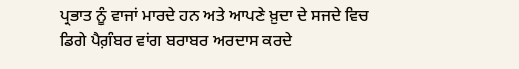ਪ੍ਰਭਾਤ ਨੂੰ ਵਾਜਾਂ ਮਾਰਦੇ ਹਨ ਅਤੇ ਆਪਣੇ ਖ਼ੁਦਾ ਦੇ ਸਜਦੇ ਵਿਚ ਡਿਗੇ ਪੈਗ਼ੰਬਰ ਵਾਂਗ ਬਰਾਬਰ ਅਰਦਾਸ ਕਰਦੇ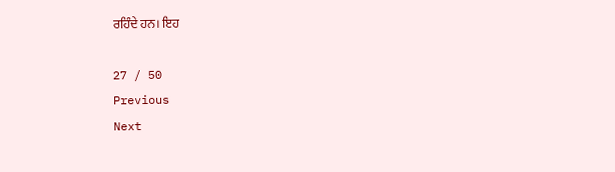ਰਹਿੰਦੇ ਹਨ। ਇਹ

27 / 50
Previous
Next